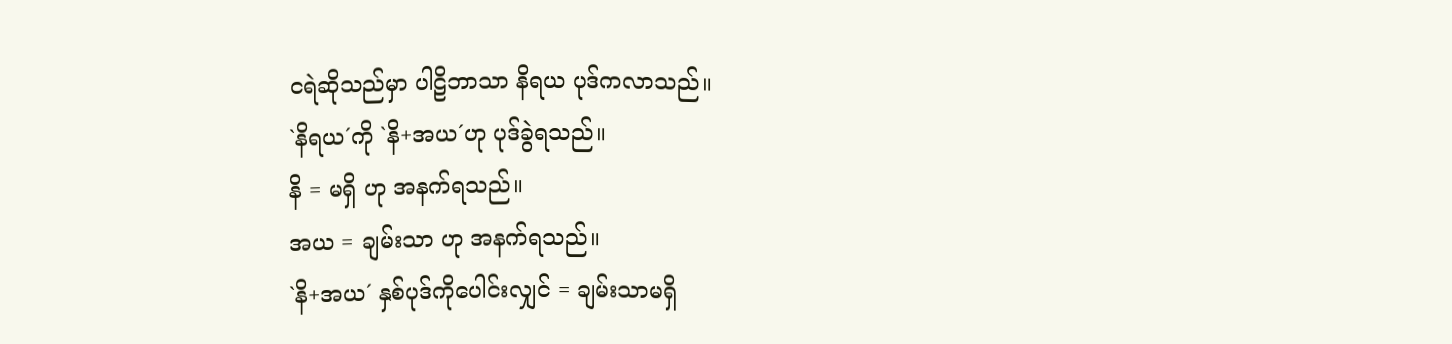ငရဲဆိုသည်မှာ ပါဠိဘာသာ နိရယ ပုဒ်ကလာသည်။
`နိရယ´ကို `နိ+အယ´ဟု ပုဒ်ခွဲရသည်။
နိ = မရှိ ဟု အနက်ရသည်။
အယ = ချမ်းသာ ဟု အနက်ရသည်။
`နိ+အယ´ နှစ်ပုဒ်ကိုပေါင်းလျှင် = ချမ်းသာမရှိ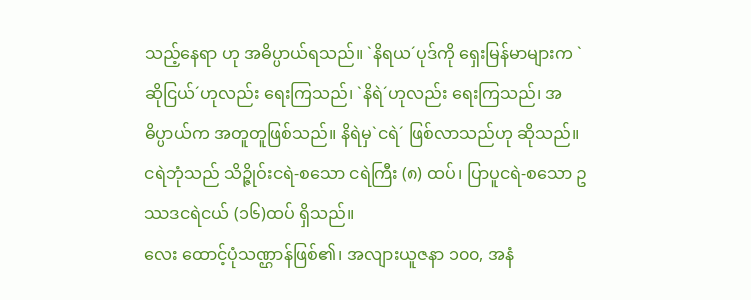သည့်နေရာ ဟု အဓိပ္ပာယ်ရသည်။ `နိရယ´ပုဒ်ကို ရှေးမြန်မာများက `ဆိုငြယ်´ဟုလည်း ရေးကြသည်၊ `နိရဲ´ဟုလည်း ရေးကြသည်၊ အဓိပ္ပာယ်က အတူတူဖြစ်သည်။ နိရဲမှ`ငရဲ´ ဖြစ်လာသည်ဟု ဆိုသည်။
ငရဲဘုံသည် သိဉ္ဇိုဝ်းငရဲ-စသော ငရဲကြီး (၈) ထပ်၊ ပြာပူငရဲ-စသော ဥဿဒငရဲငယ် (၁၆)ထပ် ရှိသည်။
လေး ထောင့်ပုံသဏ္ဌာန်ဖြစ်၏၊ အလျားယူဇနာ ၁၀၀, အနံ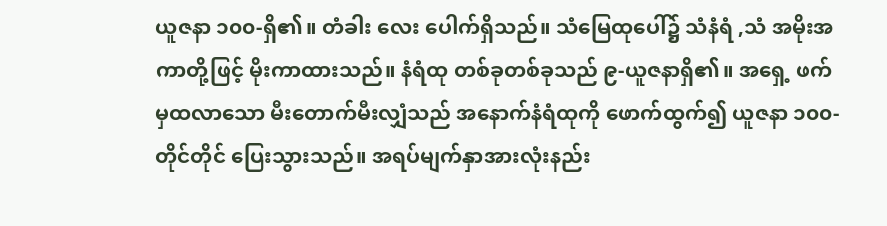ယူဇနာ ၁၀၀-ရှိ၏။ တံခါး လေး ပေါက်ရှိသည်။ သံမြေထုပေါ်၌ သံနံရံ ,သံ အမိုးအကာတို့ဖြင့် မိုးကာထားသည်။ နံရံထု တစ်ခုတစ်ခုသည် ၉-ယူဇနာရှိ၏။ အရှေ့ ဖက်မှထလာသော မီးတောက်မီးလျှံသည် အနောက်နံရံထုကို ဖောက်ထွက်၍ ယူဇနာ ၁၀၀-တိုင်တိုင် ပြေးသွားသည်။ အရပ်မျက်နှာအားလုံးနည်း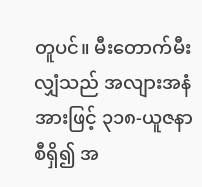တူပင်။ မီးတောက်မီးလျှံသည် အလျားအနံအားဖြင့် ၃၁၈-ယူဇနာစီရှိ၍ အ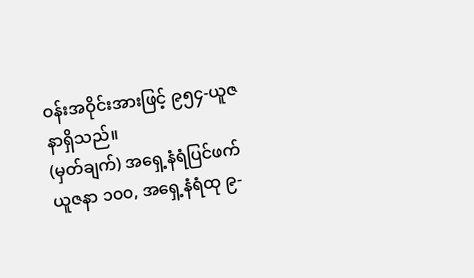ဝန်းအဝိုင်းအားဖြင့် ၉၅၄-ယူဇနာရှိသည်။
(မှတ်ချက်) အရှေ့နံရံပြင်ဖက် ယူဇနာ ၁၀၀, အရှေ့နံရံထု ၉-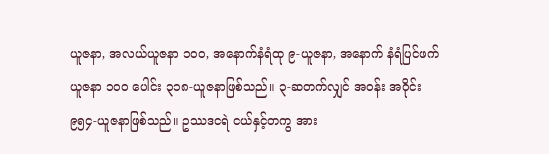ယူဇနာ, အလယ်ယူဇနာ ၁၀၀, အနောက်နံရံထု ၉-ယူဇနာ, အနောက် နံရံပြင်ဖက် ယူဇနာ ၁၀၀ ပေါင်း ၃၁၈-ယူဇနာဖြစ်သည်။ ၃-ဆတက်လျှင် အဝန်း အဝိုင်း ၉၅၄-ယူဇနာဖြစ်သည်။ ဥဿဒငရဲ ငယ်နှင့်တကွ အား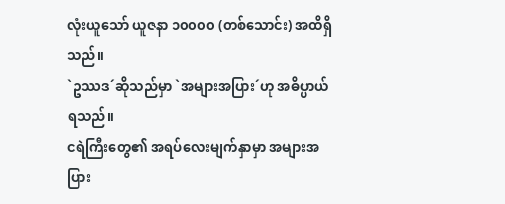လုံးယူသော် ယူဇနာ ၁၀၀၀၀ (တစ်သောင်း) အထိရှိသည်။
`ဥဿဒ´ဆိုသည်မှာ `အများအပြား´ဟု အဓိပ္ပာယ်ရသည်။
ငရဲကြီးတွေ၏ အရပ်လေးမျက်နှာမှာ အများအပြား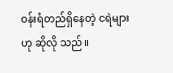ဝန်းရံတည်ရှိနေတဲ့ ငရဲများဟု ဆိုလို သည်။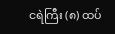ငရဲကြီး (၈) ထပ်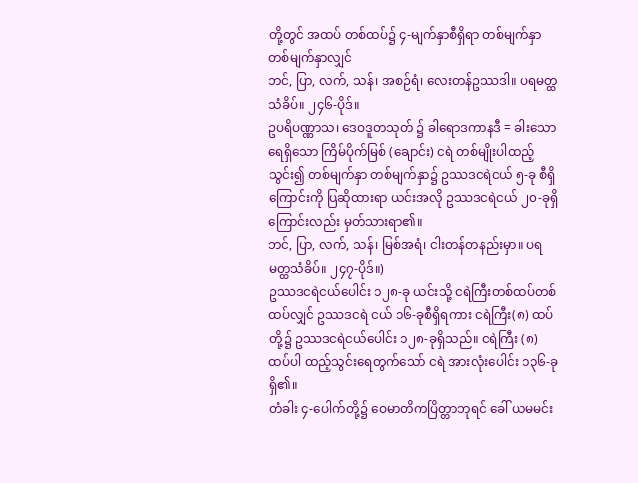တို့တွင် အထပ် တစ်ထပ်၌ ၄-မျက်နှာစီရှိရာ တစ်မျက်နှာ တစ်မျက်နှာလျှင်
ဘင်, ပြာ, လက်, သန်၊ အစဉ်ရံ၊ လေးတန်ဥဿဒါ။ ပရမတ္ထသံခိပ်။ ၂၄၆-ပိုဒ်။
ဥပရိပဏ္ဏာသ၊ ဒေဝဒူတသုတ် ၌ ခါရောဒကာနဒီ = ခါးသောရေရှိသော ကြိမ်ပိုက်မြစ် (ချောင်း) ငရဲ တစ်မျိုးပါထည့်သွင်း၍ တစ်မျက်နှာ တစ်မျက်နှာ၌ ဥဿဒငရဲငယ် ၅-ခု စီရှိကြောင်းကို ပြဆိုထားရာ ယင်းအလို ဥဿဒငရဲငယ် ၂၀-ခုရှိကြောင်းလည်း မှတ်သားရာ၏။
ဘင်, ပြာ, လက်, သန်၊ မြစ်အရံ၊ ငါးတန်တနည်းမှာ။ ပရမတ္ထသံခိပ်။ ၂၄၇-ပိုဒ်။)
ဥဿဒငရဲငယ်ပေါင်း ၁၂၈-ခု ယင်းသို့ ငရဲကြီးတစ်ထပ်တစ်ထပ်လျှင် ဥဿဒငရဲ ငယ် ၁၆-ခုစီရှိရကား ငရဲကြီး(၈) ထပ်တို့၌ ဥဿဒငရဲငယ်ပေါင်း ၁၂၈-ခုရှိသည်။ ငရဲကြီး (၈) ထပ်ပါ ထည့်သွင်းရေတွက်သော် ငရဲ အားလုံးပေါင်း ၁၃၆-ခုရှိ၏။
တံခါး ၄-ပေါက်တို့၌ ဝေမာတိကပြိတ္တာဘုရင် ခေါ် ယမမင်း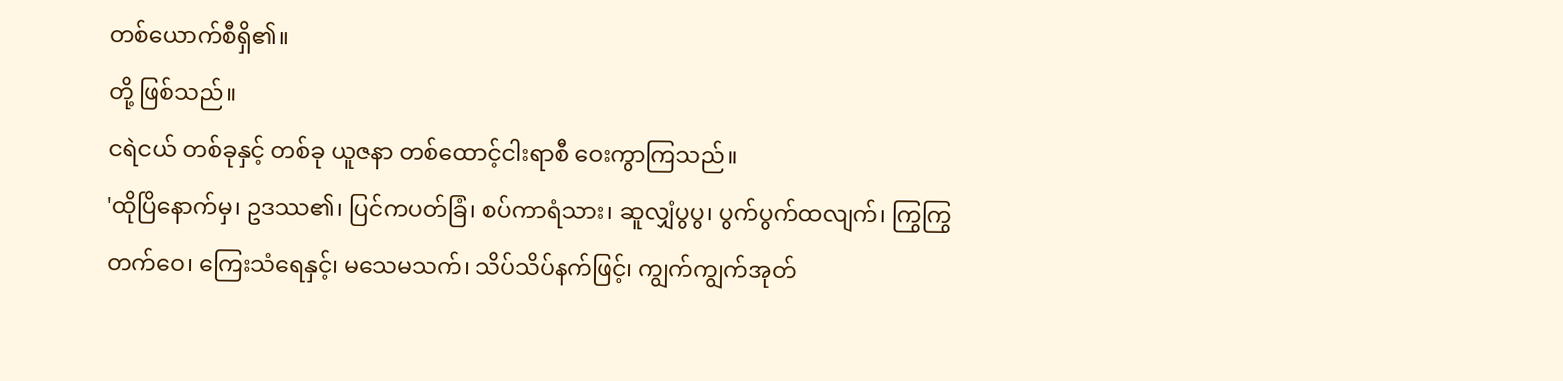တစ်ယောက်စီရှိ၏။
တို့ ဖြစ်သည်။
ငရဲငယ် တစ်ခုနှင့် တစ်ခု ယူဇနာ တစ်ထောင့်ငါးရာစီ ဝေးကွာကြသည်။
'ထိုပြိနောက်မှ၊ ဥဒဿ၏၊ ပြင်ကပတ်ခြံ၊ စပ်ကာရံသား၊ ဆူလျှံပွပွ၊ ပွက်ပွက်ထလျက်၊ ကြွကြွ တက်ဝေ၊ ကြေးသံရေနှင့်၊ မသေမသက်၊ သိပ်သိပ်နက်ဖြင့်၊ ကျွက်ကျွက်အုတ်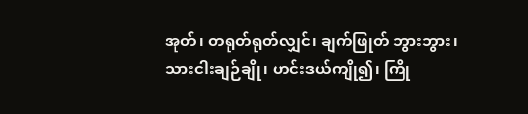အုတ်၊ တရုတ်ရုတ်လျှင်၊ ချက်ဖြုတ် ဘွားဘွား၊ သားငါးချဉ်ချို၊ ဟင်းဒယ်ကျို၍၊ ကြို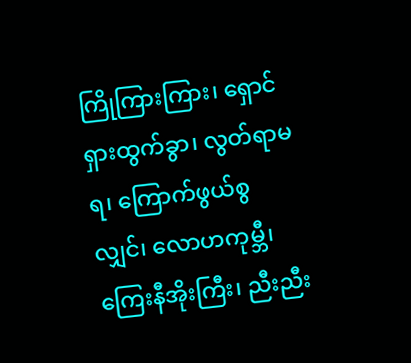ကြိုကြားကြား၊ ရှောင်ရှားထွက်ခွာ၊ လွတ်ရာမရ၊ ကြောက်ဖွယ်စွလျှင်၊ လောဟကုမ္ဘီ၊ ကြေးနီအိုးကြီး၊ ညီးညီး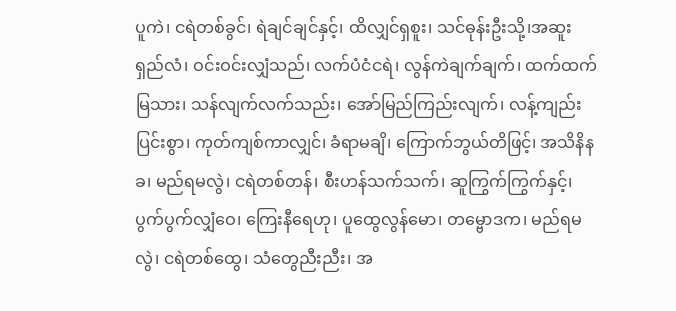ပူကဲ၊ ငရဲတစ်ခွင်၊ ရဲချင်ချင်နှင့်၊ ထိလျှင်ရှစူး၊ သင်ဓုန်းဦးသို့၊အဆူးရှည်လံ၊ ဝင်းဝင်းလျှံသည်၊ လက်ပံငံငရဲ၊ လွန်ကဲချက်ချက်၊ ထက်ထက်မြသား၊ သန်လျက်လက်သည်း၊ အော်မြည်ကြည်းလျက်၊ လန့်ကျည်းပြင်းစွာ၊ ကုတ်ကျစ်ကာလျှင်၊ ခံရာမချိ၊ ကြောက်ဘွယ်တိဖြင့်၊ အသိနိနခ၊ မည်ရမလွဲ၊ ငရဲတစ်တန်၊ စီးဟန်သက်သက်၊ ဆူကြွက်ကြွက်နှင့်၊ ပွက်ပွက်လျှံဝေ၊ ကြေးနီရေဟု၊ ပူထွေလွန်မော၊ တမ္ဗောဒက၊ မည်ရမလွဲ၊ ငရဲတစ်ထွေ၊ သံတွေညီးညီး၊ အ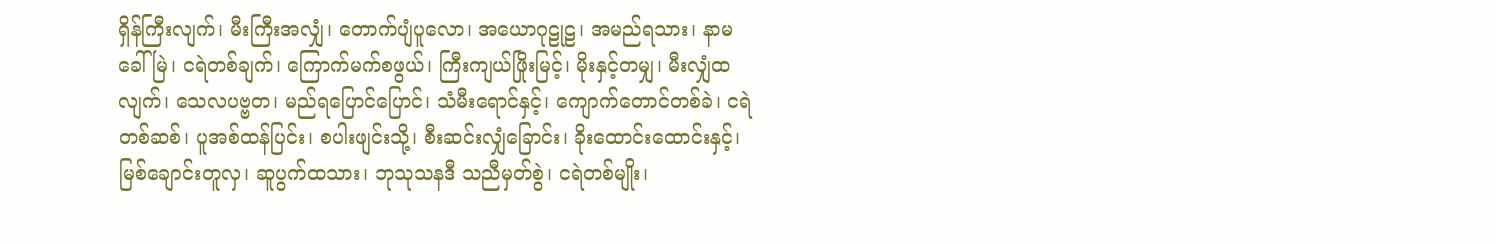ရှိန်ကြီးလျက်၊ မီးကြီးအလျှံ၊ တောက်ပျံပူလော၊ အယောဂုဠုဠ၊ အမည်ရသား၊ နာမခေါ်မြဲ၊ ငရဲတစ်ချက်၊ ကြောက်မက်စဖွယ်၊ ကြီးကျယ်ဖြိုးမြင့်၊ မိုးနှင့်တမျှ၊ မီးလျှံထလျက်၊ သေလပဗ္ဗတ၊ မည်ရပြောင်ပြောင်၊ သံမီးရောင်နှင့်၊ ကျောက်တောင်တစ်ခဲ၊ ငရဲတစ်ဆစ်၊ ပူအစ်ထန်ပြင်း၊ စပါးဖျင်းသို့၊ စီးဆင်းလျှံခြောင်း၊ ခိုးထောင်းထောင်းနှင့်၊ မြစ်ချောင်းတူလှ၊ ဆူပွက်ထသား၊ ဘုသုသနဒီ သညီမှတ်စွဲ၊ ငရဲတစ်မျိုး၊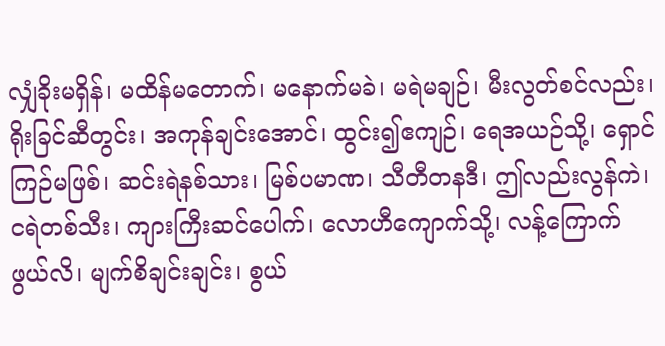လျှံခိုးမရှိန်၊ မထိန်မတောက်၊ မနောက်မခဲ၊ မရဲမချဉ်၊ မီးလွတ်စင်လည်း၊ ရိုးခြင်ဆီတွင်း၊ အကုန်ချင်းအောင်၊ ထွင်း၍ဧကျဉ်၊ ရေအယဉ်သို့၊ ရှောင်ကြဉ်မဖြစ်၊ ဆင်းရဲနစ်သား၊ မြစ်ပမာဏ၊ သီတီတနဒီ၊ ဤလည်းလွန်ကဲ၊ ငရဲတစ်သီး၊ ကျားကြီးဆင်ပေါက်၊ လောဟီကျောက်သို့၊ လန့်ကြောက်ဖွယ်လိ၊ မျက်စိချင်းချင်း၊ စွယ်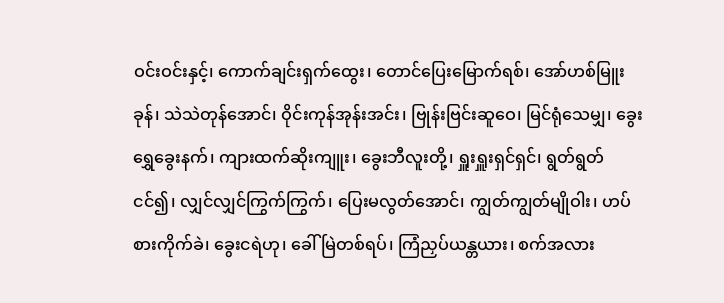ဝင်းဝင်းနှင့်၊ ကောက်ချင်းရှက်ထွေး၊ တောင်ပြေးမြောက်ရစ်၊ အော်ဟစ်မြူးခုန်၊ သဲသဲတုန်အောင်၊ ဝိုင်းကုန်အုန်းအင်း၊ ဗြုန်းဗြင်းဆူဝေ၊ မြင်ရုံသေမျှ၊ ခွေးရွှေခွေးနက်၊ ကျားထက်ဆိုးကျူး၊ ခွေးဘီလူးတို့၊ ရှူးရှူးရှင်ရှင်၊ ရွတ်ရွတ်ငင်၍၊ လျှင်လျှင်ကြွက်ကြွက်၊ ပြေးမလွတ်အောင်၊ ကျွတ်ကျွတ်မျိုဝါး၊ ဟပ်စားကိုက်ခဲ၊ ခွေးငရဲဟု၊ ခေါ်မြဲတစ်ရပ်၊ ကြံညှပ်ယန္တယား၊ စက်အလား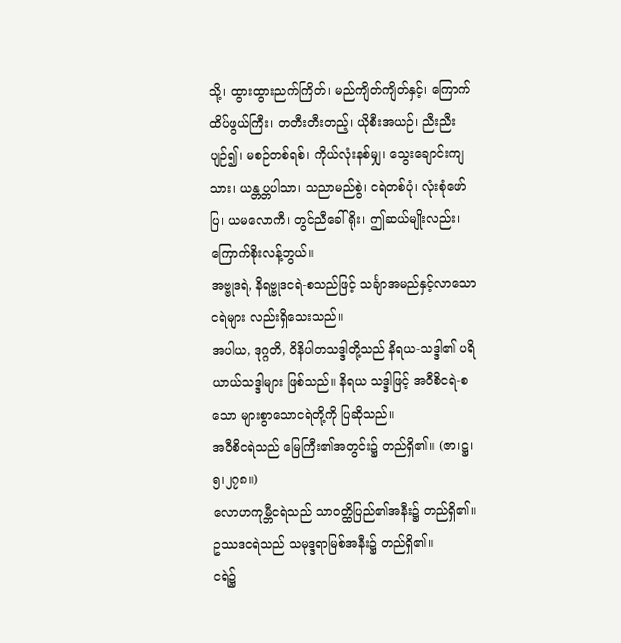သို့၊ ထွားထွားညက်ကြိတ်၊ မည်ကျိတ်ကျိတ်နှင့်၊ ကြောက်ထိပ်ဖွယ်ကြီး၊ တတီးတီးတည့်၊ ယိုစီးအယဉ်၊ ညီးညီးပျဉ်၍၊ မစဉ်တစ်ရစ်၊ ကိုယ်လုံးနစ်မျှ၊ သွေးချောင်းကျသား၊ ယန္တပ္တပါသာ၊ သညာမည်စွဲ၊ ငရဲတစ်ပုံ၊ လုံးစုံဖော်ပြ၊ ယမလောကီ၊ တွင်ညီခေါ်ရိုး၊ ဤဆယ်မျိုးလည်း၊ ကြောက်စိုးလန့်ဘွယ်။
အဗ္ဗုဒရဲ, နိရဗ္ဗုဒငရဲ-စသည်ဖြင့် သင်္ချာအမည်နှင့်လာသော ငရဲများ လည်းရှိသေးသည်။
အပါယ, ဒုဂ္ဂတိ, ဝိနိပါတသဒ္ဒါတို့သည် နိရယ-သဒ္ဒါ၏ ပရိယာယ်သဒ္ဒါများ ဖြစ်သည်။ နိရယ သဒ္ဒါဖြင့် အဝီစိငရဲ-စသော များစွာသောငရဲတို့ကို ပြဆိုသည်။
အဝီစိငရဲသည် မြေကြီး၏အတွင်း၌ တည်ရှိ၏။ (ဇာ၊ဋ္ဌ၊၅၊၂၇၈။)
လောဟကုမ္ဘီငရဲသည် သာဝတ္ထိပြည်၏အနီး၌ တည်ရှိ၏။
ဥဿဒငရဲသည် သမုဒ္ဒရာမြစ်အနီး၌ တည်ရှိ၏။
ငရဲ၌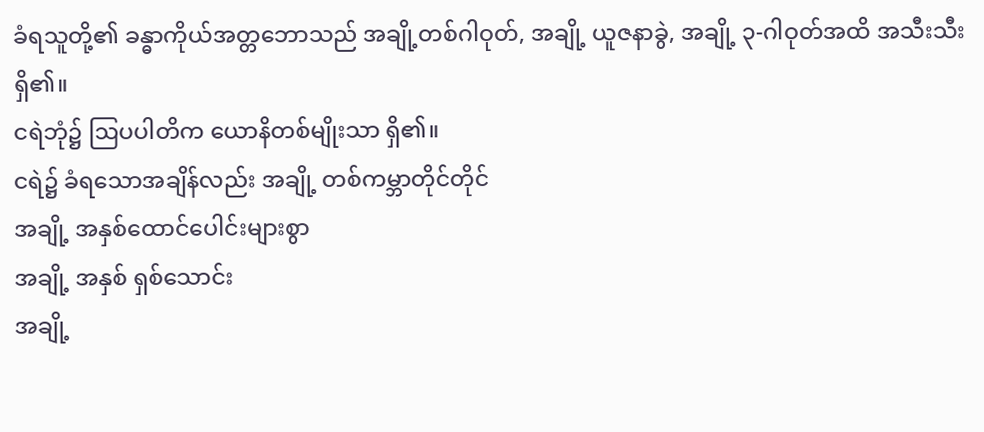ခံရသူတို့၏ ခန္ဓာကိုယ်အတ္တဘောသည် အချို့တစ်ဂါဝုတ်, အချို့ ယူဇနာခွဲ, အချို့ ၃-ဂါဝုတ်အထိ အသီးသီးရှိ၏။
ငရဲဘုံ၌ ဩပပါတိက ယောနိတစ်မျိုးသာ ရှိ၏။
ငရဲ၌ ခံရသောအချိန်လည်း အချို့ တစ်ကမ္ဘာတိုင်တိုင်
အချို့ အနှစ်ထောင်ပေါင်းများစွာ
အချို့ အနှစ် ရှစ်သောင်း
အချို့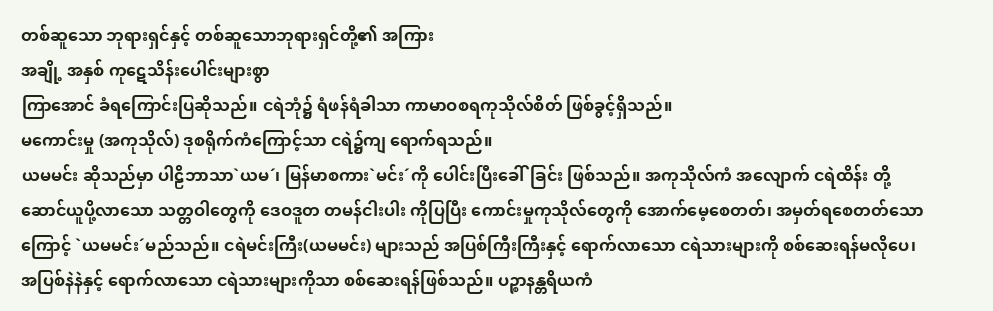တစ်ဆူသော ဘုရားရှင်နှင့် တစ်ဆူသောဘုရားရှင်တို့၏ အကြား
အချို့ အနှစ် ကုဋေသိန်းပေါင်းများစွာ
ကြာအောင် ခံရကြောင်းပြဆိုသည်။ ငရဲဘုံ၌ ရံဖန်ရံခါသာ ကာမာဝစရကုသိုလ်စိတ် ဖြစ်ခွင့်ရှိသည်။
မကောင်းမှု (အကုသိုလ်) ဒုစရိုက်ကံကြောင့်သာ ငရဲ၌ကျ ရောက်ရသည်။
ယမမင်း ဆိုသည်မှာ ပါဠိဘာသာ`ယမ´၊ မြန်မာစကား`မင်း´ကို ပေါင်းပြီးခေါ်ခြင်း ဖြစ်သည်။ အကုသိုလ်ကံ အလျောက် ငရဲထိန်း တို့ ဆောင်ယူပို့လာသော သတ္တဝါတွေကို ဒေဝဒူတ တမန်ငါးပါး ကိုပြပြီး ကောင်းမှုကုသိုလ်တွေကို အောက်မေ့စေတတ်၊ အမှတ်ရစေတတ်သောကြောင့် `ယမမင်း´မည်သည်။ ငရဲမင်းကြီး(ယမမင်း) များသည် အပြစ်ကြီးကြီးနှင့် ရောက်လာသော ငရဲသားများကို စစ်ဆေးရန်မလိုပေ၊ အပြစ်နဲနဲနှင့် ရောက်လာသော ငရဲသားများကိုသာ စစ်ဆေးရန်ဖြစ်သည်။ ပဉ္စာနန္တရိယကံ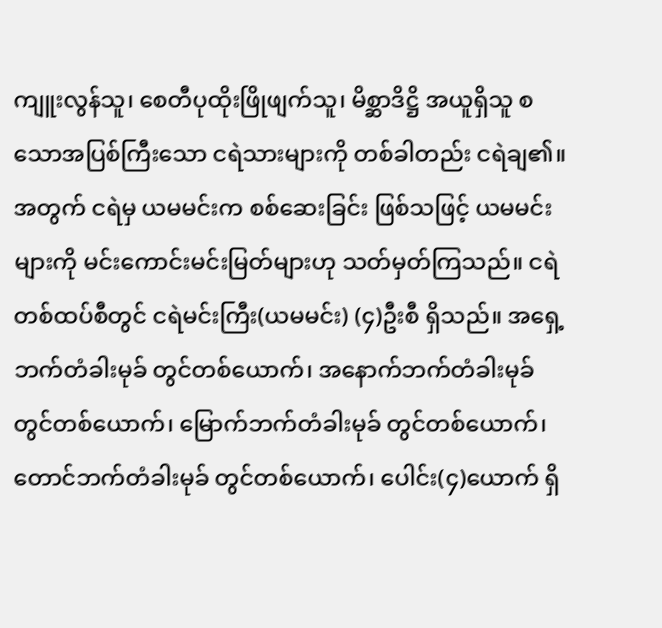ကျူးလွန်သူ၊ စေတီပုထိုးဖြိုဖျက်သူ၊ မိစ္ဆာဒိဋ္ဌိ အယူရှိသူ စသောအပြစ်ကြီးသော ငရဲသားများကို တစ်ခါတည်း ငရဲချ၏။ အတွက် ငရဲမှ ယမမင်းက စစ်ဆေးခြင်း ဖြစ်သဖြင့် ယမမင်းများကို မင်းကောင်းမင်းမြတ်များဟု သတ်မှတ်ကြသည်။ ငရဲတစ်ထပ်စီတွင် ငရဲမင်းကြီး(ယမမင်း) (၄)ဦးစီ ရှိသည်။ အရှေ့ဘက်တံခါးမုခ် တွင်တစ်ယောက်၊ အနောက်ဘက်တံခါးမုခ် တွင်တစ်ယောက်၊ မြောက်ဘက်တံခါးမုခ် တွင်တစ်ယောက်၊ တောင်ဘက်တံခါးမုခ် တွင်တစ်ယောက်၊ ပေါင်း(၄)ယောက် ရှိ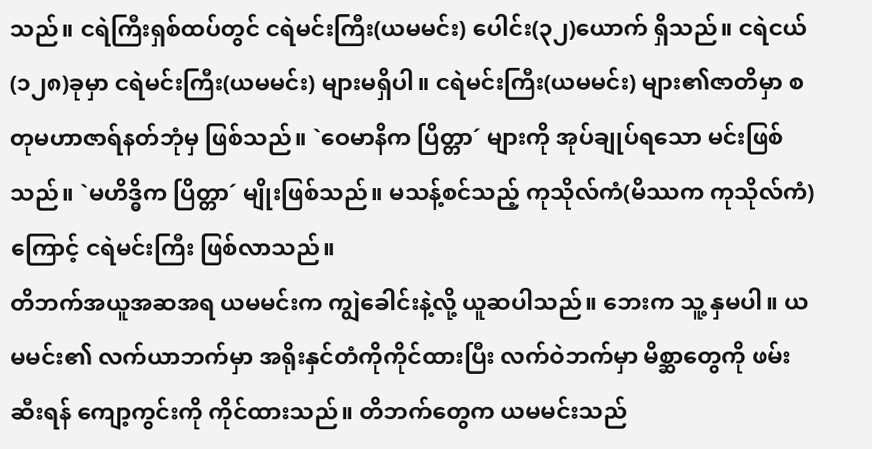သည်။ ငရဲကြီးရှစ်ထပ်တွင် ငရဲမင်းကြီး(ယမမင်း) ပေါင်း(၃၂)ယောက် ရှိသည်။ ငရဲငယ်(၁၂၈)ခုမှာ ငရဲမင်းကြီး(ယမမင်း) များမရှိပါ။ ငရဲမင်းကြီး(ယမမင်း) များ၏ဇာတိမှာ စတုမဟာဇာရ်နတ်ဘုံမှ ဖြစ်သည်။ `ဝေမာနိက ပြိတ္တာ´ များကို အုပ်ချုပ်ရသော မင်းဖြစ်သည်။ `မဟိဒ္ဓိက ပြိတ္တာ´ မျိုးဖြစ်သည်။ မသန့်စင်သည့် ကုသိုလ်ကံ(မိဿက ကုသိုလ်ကံ)ကြောင့် ငရဲမင်းကြီး ဖြစ်လာသည်။
တိဘက်အယူအဆအရ ယမမင်းက ကျွဲခေါင်းနဲ့လို့ ယူဆပါသည်။ ဘေးက သူ့ နှမပါ။ ယမမင်း၏ လက်ယာဘက်မှာ အရိုးနှင်တံကိုကိုင်ထားပြီး လက်ဝဲဘက်မှာ မိစ္ဆာတွေကို ဖမ်းဆီးရန် ကျော့ကွင်းကို ကိုင်ထားသည်။ တိဘက်တွေက ယမမင်းသည်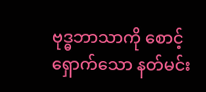ဗုဒ္ဓဘာသာကို စောင့်ရှောက်သော နတ်မင်း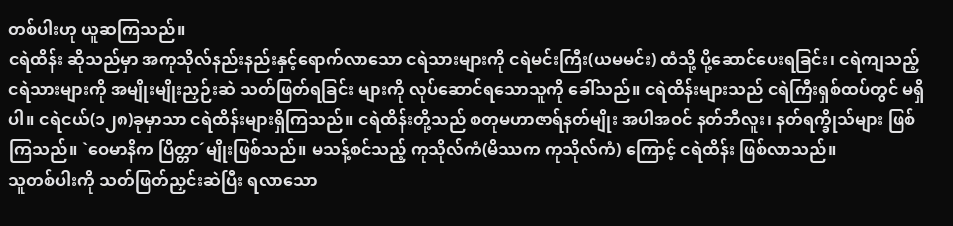တစ်ပါးဟု ယူဆကြသည်။
ငရဲထိန်း ဆိုသည်မှာ အကုသိုလ်နည်းနည်းနှင့်ရောက်လာသော ငရဲသားများကို ငရဲမင်းကြီး(ယမမင်း) ထံသို့ ပို့ဆောင်ပေးရခြင်း၊ ငရဲကျသည့် ငရဲသားများကို အမျိုးမျိုးညှဉ်းဆဲ သတ်ဖြတ်ရခြင်း များကို လုပ်ဆောင်ရသောသူကို ခေါ်သည်။ ငရဲထိန်းများသည် ငရဲကြီးရှစ်ထပ်တွင် မရှိပါ။ ငရဲငယ်(၁၂၈)ခုမှာသာ ငရဲထိန်းများရှိကြသည်။ ငရဲထိန်းတို့သည် စတုမဟာဇာရ်နတ်မျိုး အပါအဝင် နတ်ဘီလူး၊ နတ်ရက္ခိုသ်များ ဖြစ်ကြသည်။ `ဝေမာနိက ပြိတ္တာ´မျိုးဖြစ်သည်။ မသန့်စင်သည့် ကုသိုလ်ကံ(မိဿက ကုသိုလ်ကံ) ကြောင့် ငရဲထိန်း ဖြစ်လာသည်။
သူတစ်ပါးကို သတ်ဖြတ်ညှင်းဆဲပြီး ရလာသော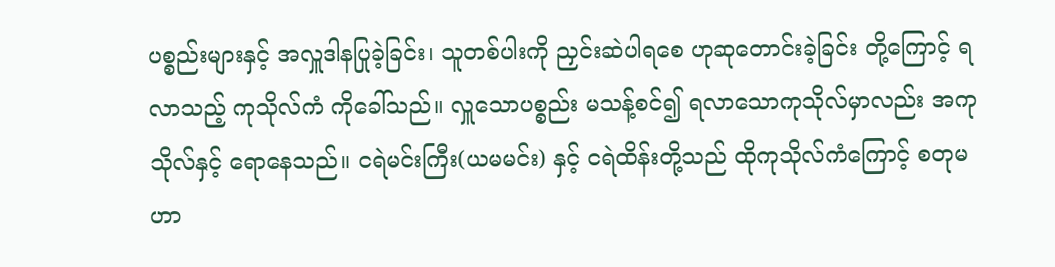ပစ္စည်းများနှင့် အလှူဒါနပြုခဲ့ခြင်း၊ သူတစ်ပါးကို ညှင်းဆဲပါရစေ ဟုဆုတောင်းခဲ့ခြင်း တို့ကြောင့် ရလာသည့် ကုသိုလ်ကံ ကိုခေါ်သည်။ လှူသောပစ္စည်း မသန့်စင်၍ ရလာသောကုသိုလ်မှာလည်း အကုသိုလ်နှင့် ရောနေသည်။ ငရဲမင်းကြီး(ယမမင်း) နှင့် ငရဲထိန်းတို့သည် ထိုကုသိုလ်ကံကြောင့် စတုမဟာ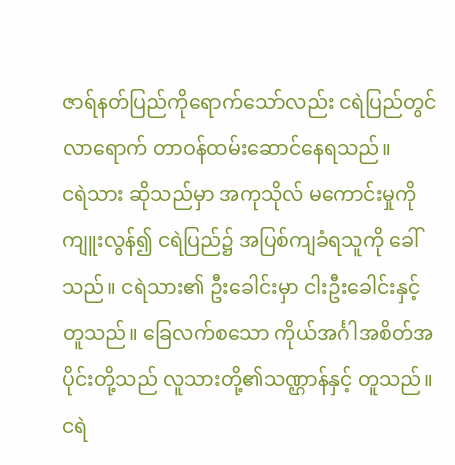ဇာရ်နတ်ပြည်ကိုရောက်သော်လည်း ငရဲပြည်တွင် လာရောက် တာဝန်ထမ်းဆောင်နေရသည်။
ငရဲသား ဆိုသည်မှာ အကုသိုလ် မကောင်းမှုကို ကျူးလွန်၍ ငရဲပြည်၌ အပြစ်ကျခံရသူကို ခေါ်သည်။ ငရဲသား၏ ဦးခေါင်းမှာ ငါးဦးခေါင်းနှင့်တူသည်။ ခြေလက်စသော ကိုယ်အင်္ဂါအစိတ်အပိုင်းတို့သည် လူသားတို့၏သဏ္ဌာန်နှင့် တူသည်။ ငရဲ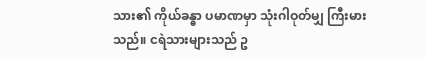သား၏ ကိုယ်ခန္ဓာ ပမာဏမှာ သုံးဂါဝုတ်မျှ ကြီးမားသည်။ ငရဲသားများသည် ဥ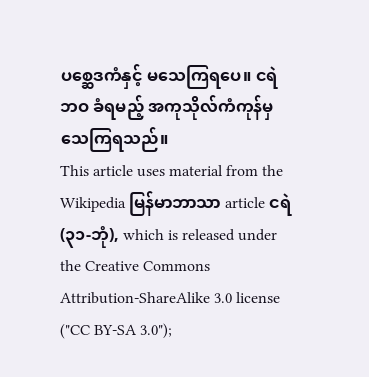ပစ္ဆေဒကံနှင့် မသေကြရပေ။ ငရဲဘဝ ခံရမည့် အကုသိုလ်ကံကုန်မှ သေကြရသည်။
This article uses material from the Wikipedia မြန်မာဘာသာ article ငရဲ (၃၁-ဘုံ), which is released under the Creative Commons Attribution-ShareAlike 3.0 license ("CC BY-SA 3.0");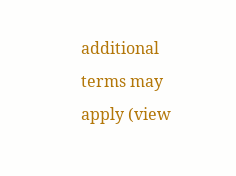additional terms may apply (view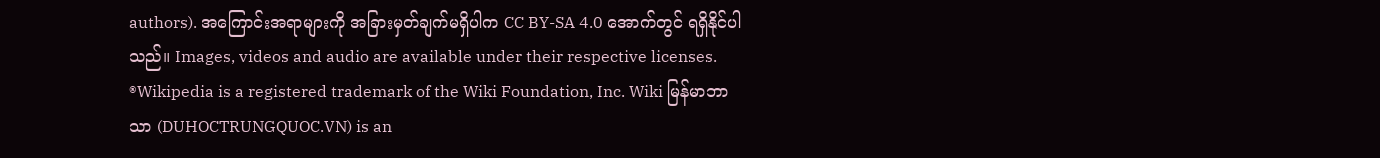authors). အကြောင်းအရာများကို အခြားမှတ်ချက်မရှိပါက CC BY-SA 4.0 အောက်တွင် ရရှိနိုင်ပါသည်။ Images, videos and audio are available under their respective licenses.
®Wikipedia is a registered trademark of the Wiki Foundation, Inc. Wiki မြန်မာဘာသာ (DUHOCTRUNGQUOC.VN) is an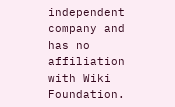independent company and has no affiliation with Wiki Foundation.